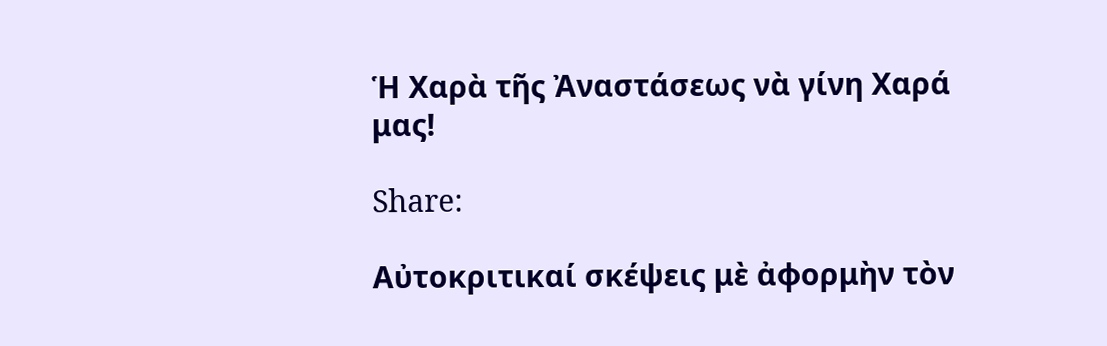Ἡ Χαρὰ τῆς Ἀναστάσεως νὰ γίνη Χαρά μας!

Share:

Αὐτοκριτικαί σκέψεις μὲ ἀφορμὴν τὸν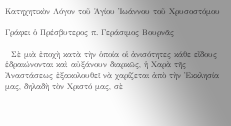Κατηχητικὸν Λόγον τοῦ Ἁγίου Ἰωάννου τοῦ Χρυσοστόμου

Γράφει ὁ Πρέσβυτερος π. Γεράσιμος Βουρνᾶς

  Σὲ μιὰ ἐποχὴ κατὰ τὴν ὁποία οἱ ἀνισότητες κάθε εἴδους ἑδραιώνονται καὶ αὐξάνουν διαρκῶς, ἡ Χαρὰ τῆς Ἀναστάσεως ἐξακολουθεῖ νὰ χαρίζεται ἀπὸ τὴν Ἐκκλησία μας, δηλαδὴ τὸν Χριστό μας, σὲ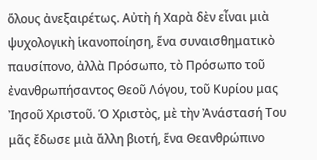ὅλους ἀνεξαιρέτως. Αὐτὴ ἡ Χαρὰ δὲν εἶναι μιὰ ψυχολογικὴ ἱκανοποίηση, ἕνα συναισθηματικὸ παυσίπονο, ἀλλὰ Πρόσωπο, τὸ Πρόσωπο τοῦ ἐνανθρωπήσαντος Θεοῦ Λόγου, τοῦ Κυρίου μας Ἰησοῦ Χριστοῦ. Ὁ Χριστὸς, μὲ τὴν Ἀνάστασή Του μᾶς ἔδωσε μιὰ ἄλλη βιοτή, ἕνα Θεανθρώπινο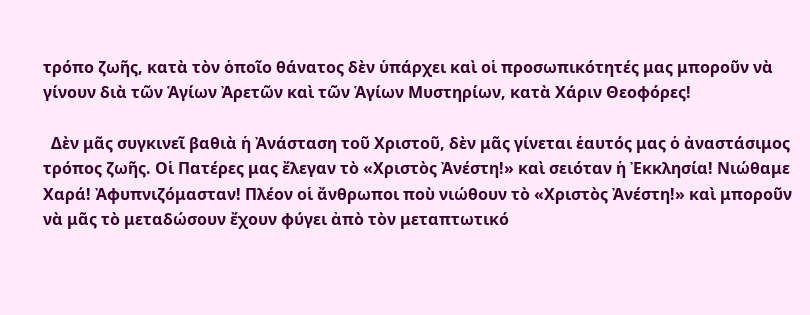τρόπο ζωῆς, κατὰ τὸν ὁποῖο θάνατος δὲν ὑπάρχει καὶ οἱ προσωπικότητές μας μποροῦν νὰ γίνουν διὰ τῶν Ἁγίων Ἀρετῶν καὶ τῶν Ἁγίων Μυστηρίων, κατὰ Χάριν Θεοφόρες!

  Δὲν μᾶς συγκινεῖ βαθιὰ ἡ Ἀνάσταση τοῦ Χριστοῦ, δὲν μᾶς γίνεται ἑαυτός μας ὁ ἀναστάσιμος τρόπος ζωῆς. Οἱ Πατέρες μας ἔλεγαν τὸ «Χριστὸς Ἀνέστη!» καὶ σειόταν ἡ Ἐκκλησία! Νιώθαμε Χαρά! Ἀφυπνιζόμασταν! Πλέον οἱ ἄνθρωποι ποὺ νιώθουν τὸ «Χριστὸς Ἀνέστη!» καὶ μποροῦν νὰ μᾶς τὸ μεταδώσουν ἔχουν φύγει ἀπὸ τὸν μεταπτωτικό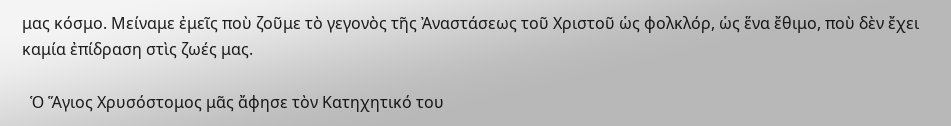μας κόσμο. Μείναμε ἐμεῖς ποὺ ζοῦμε τὸ γεγονὸς τῆς Ἀναστάσεως τοῦ Χριστοῦ ὡς φολκλόρ, ὡς ἕνα ἔθιμο, ποὺ δὲν ἔχει καμία ἐπίδραση στὶς ζωές μας.

  Ὁ Ἅγιος Χρυσόστομος μᾶς ἄφησε τὸν Κατηχητικό του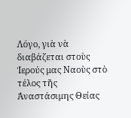Λόγο, γιὰ νὰ διαβάζεται στοὺς Ἱερούς μας Ναοὺς στὸ τέλος τῆς Ἀναστάσιμης Θείας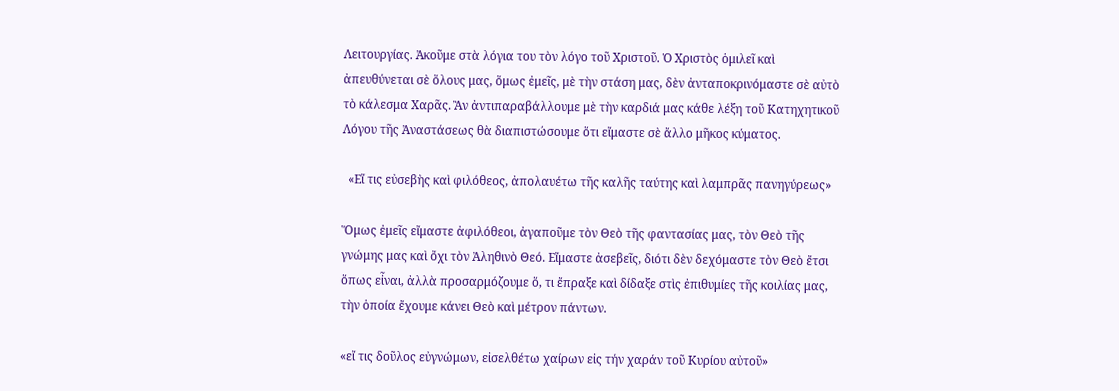Λειτουργίας. Ἀκοῦμε στὰ λόγια του τὸν λόγο τοῦ Χριστοῦ. Ὁ Χριστὸς ὁμιλεῖ καὶ ἀπευθύνεται σὲ ὅλους μας, ὅμως ἐμεῖς, μὲ τὴν στάση μας, δὲν ἀνταποκρινόμαστε σὲ αὐτὸ τὸ κάλεσμα Χαρᾶς. Ἂν ἀντιπαραβάλλουμε μὲ τὴν καρδιά μας κάθε λέξη τοῦ Κατηχητικοῦ Λόγου τῆς Ἀναστάσεως θὰ διαπιστώσουμε ὅτι εἴμαστε σὲ ἄλλο μῆκος κύματος.

  «Εἴ τις εὐσεβὴς καὶ φιλόθεος, ἀπολαυέτω τῆς καλῆς ταύτης καὶ λαμπρᾶς πανηγύρεως»

Ὅμως ἐμεῖς εἴμαστε ἀφιλόθεοι, ἀγαποῦμε τὸν Θεὸ τῆς φαντασίας μας, τὸν Θεὸ τῆς γνώμης μας καὶ ὄχι τὸν Ἀληθινὸ Θεό. Εἴμαστε ἀσεβεῖς, διότι δὲν δεχόμαστε τὸν Θεὸ ἔτσι ὅπως εἶναι, ἀλλὰ προσαρμόζουμε ὅ, τι ἔπραξε καὶ δίδαξε στὶς ἐπιθυμίες τῆς κοιλίας μας, τὴν ὁποία ἔχουμε κάνει Θεὸ καὶ μέτρον πάντων.

«εἴ τις δοῦλος εὐγνώμων, εἰσελθέτω χαίρων εἰς τήν χαράν τοῦ Κυρίου αὐτοῦ»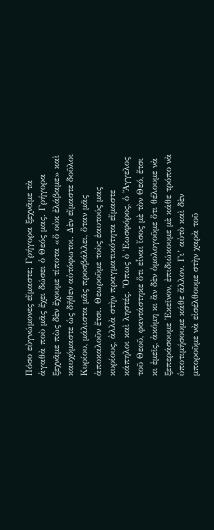Πόσο εὐγνώμονες εἴμαστε; Γρήγορα ξεχνᾶμε τὰ ἀγαθὰ ποὺ μᾶς ἔχει δώσει ὁ Θεός μας. Γρήγορα ξεχνᾶμε πὼς δὲν ἔχουμε τίποτα «ὅ οὐκ ἐλάβαμε» καὶ καυχόμαστε ὡς δῆθεν αὐτόφωτοι. Δὲν εἴμαστε δοῦλοι Κυρίου, μάλιστα μᾶς προσβάλλει, ὅταν μᾶς ἀποκαλοῦν ἔτσι. Θεωροῦμε τοὺς ἑαυτούς μας κυρίους, ἀλλὰ στὴν πραγματικότητα εἴμαστε κάπηλοι καὶ ληστές. Ὅπως ὁ Ἑωσφόρος, ὁ Ἄγγελος τοῦ Θεοῦ, φαντάστηκε ὅτι εἶναι ἴσος μὲ τὸν Θεό, ἔτσι κι ἐμεῖς, ἀκόμη κι ἂν δὲν ὁμολογοῦμε ὅτι θέλουμε νὰ ξεπεράσουμε Ἐκεῖνον, ἐπιδιώκουμε μὲ κάθε τρόπο νὰ ὑποτιμήσουμε κάθε ἄλλον. Γι’ αὐτὸ καὶ δὲν μποροῦμε νὰ εἰσέλθουμε στὴν χαρὰ τοῦ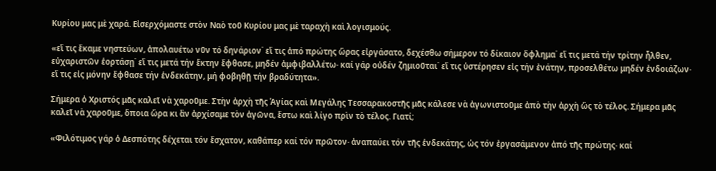Κυρίου μας μὲ χαρά. Εἰσερχόμαστε στὸν Ναὸ τοῦ Κυρίου μας μὲ ταραχὴ καὶ λογισμούς.

«εἴ τις ἔκαμε νηστεύων, ἀπολαυέτω νῦν τό δηνάριον˙ εἴ τις ἀπό πρώτης ὥρας εἰργάσατο, δεχέσθω σήμερον τό δίκαιον ὄφλημα˙ εἴ τις μετά τήν τρίτην ἦλθεν, εὐχαριστῶν ἑορτάσῃ˙ εἴ τις μετά τήν ἕκτην ἔφθασε, μηδέν ἀμφιβαλλέτω· καί γάρ οὐδέν ζημιοῦται˙ εἴ τις ὑστέρησεν εἰς τήν ἐνάτην, προσελθέτω μηδέν ἐνδοιάζων· εἴ τις εἰς μόνην ἔφθασε τήν ἑνδεκάτην, μή φοβηθῇ τήν βραδύτητα».

Σήμερα ὁ Χριστός μᾶς καλεῖ νὰ χαροῦμε. Στὴν ἀρχὴ τῆς Ἁγίας καὶ Μεγάλης Τεσσαρακοστῆς μᾶς κάλεσε νὰ ἀγωνιστοῦμε ἀπὸ τὴν ἀρχὴ ὥς τὸ τέλος. Σήμερα μᾶς καλεῖ νὰ χαροῦμε, ὅποια ὥρα κι ἂν ἀρχίσαμε τὸν ἀγῶνα, ἔστω καὶ λίγο πρὶν τὸ τέλος. Γιατί;

«Φιλότιμος γάρ ὁ Δεσπότης δέχεται τόν ἔσχατον, καθάπερ καί τόν πρῶτον· ἀναπαύει τόν τῆς ἑνδεκάτης, ὡς τόν ἐργασάμενον ἀπό τῆς πρώτης· καί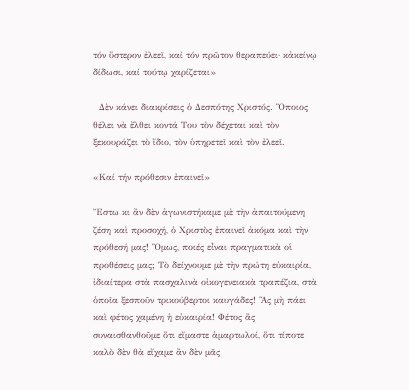τόν ὕστερον ἐλεεῖ, καί τόν πρῶτον θεραπεύει· κἀκείνῳ δίδωσι, καί τούτῳ χαρίζεται»

  Δὲν κάνει διακρίσεις ὁ Δεσπότης Χριστός. Ὅποιος θέλει νὰ ἔλθει κοντά Του τὸν δέχεται καὶ τὸν ξεκουράζει τὸ ἴδιο, τὸν ὑπηρετεῖ καὶ τὸν ἐλεεῖ.

«Καί τήν πρόθεσιν ἐπαινεῖ»

Ἔστω κι ἂν δὲν ἀγωνιστήκαμε μὲ τὴν ἀπαιτούμενη ζέση καὶ προσοχή, ὁ Χριστὸς ἐπαινεῖ ἀκόμα καὶ τὴν πρόθεσή μας! Ὅμως, ποιές εἶναι πραγματικὰ οἱ προθέσεις μας; Τὸ δείχνουμε μὲ τὴν πρώτη εὐκαιρία, ἰδιαίτερα στὰ πασχαλινὰ οἰκογενειακὰ τραπέζια, στὰ ὁποῖα ξεσποῦν τρικούβερτοι καυγάδες! Ἂς μὴ πάει καὶ φέτος χαμένη ἡ εὐκαιρία! Φέτος ἂς συναισθανθοῦμε ὅτι εἴμαστε ἁμαρτωλοί, ὅτι τίποτε καλὸ δὲν θὰ εἴχαμε ἂν δὲν μᾶς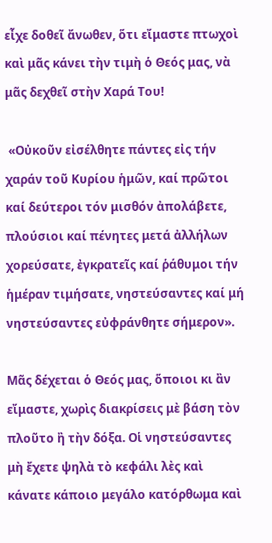εἶχε δοθεῖ ἄνωθεν, ὅτι εἴμαστε πτωχοὶ καὶ μᾶς κάνει τὴν τιμὴ ὁ Θεός μας, νὰ μᾶς δεχθεῖ στὴν Χαρά Του!

 «Οὐκοῦν εἰσέλθητε πάντες εἰς τήν χαράν τοῦ Κυρίου ἡμῶν, καί πρῶτοι καί δεύτεροι τόν μισθόν ἀπολάβετε, πλούσιοι καί πένητες μετά ἀλλήλων χορεύσατε, ἐγκρατεῖς καί ῥάθυμοι τήν ἡμέραν τιμήσατε, νηστεύσαντες καί μή νηστεύσαντες εὐφράνθητε σήμερον».

Μᾶς δέχεται ὁ Θεός μας, ὅποιοι κι ἂν εἴμαστε, χωρὶς διακρίσεις μὲ βάση τὸν πλοῦτο ἢ τὴν δόξα. Οἱ νηστεύσαντες μὴ ἔχετε ψηλὰ τὸ κεφάλι λὲς καὶ κάνατε κάποιο μεγάλο κατόρθωμα καὶ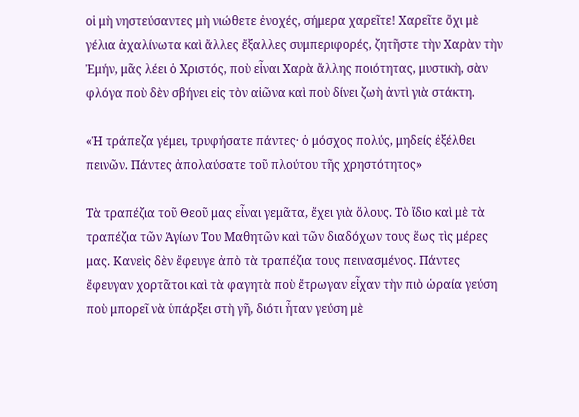οἱ μὴ νηστεύσαντες μὴ νιώθετε ἐνοχές, σήμερα χαρεῖτε! Χαρεῖτε ὄχι μὲ γέλια ἀχαλίνωτα καὶ ἄλλες ἔξαλλες συμπεριφορές, ζητῆστε τὴν Χαρὰν τὴν Ἐμήν, μᾶς λέει ὁ Χριστός, ποὺ εἶναι Χαρὰ ἄλλης ποιότητας, μυστικὴ, σὰν φλόγα ποὺ δὲν σβήνει εἰς τὸν αἰῶνα καὶ ποὺ δίνει ζωὴ ἀντὶ γιὰ στάκτη.

«Ἡ τράπεζα γέμει, τρυφήσατε πάντες· ὁ μόσχος πολύς, μηδείς ἐξέλθει πεινῶν. Πάντες ἀπολαύσατε τοῦ πλούτου τῆς χρηστότητος»

Τὰ τραπέζια τοῦ Θεοῦ μας εἶναι γεμᾶτα, ἔχει γιὰ ὅλους. Τὸ ἴδιο καὶ μὲ τὰ τραπέζια τῶν Ἁγίων Του Μαθητῶν καὶ τῶν διαδόχων τους ἕως τὶς μέρες μας. Κανεὶς δὲν ἔφευγε ἀπὸ τὰ τραπέζια τους πεινασμένος. Πάντες ἔφευγαν χορτᾶτοι καὶ τὰ φαγητὰ ποὺ ἔτρωγαν εἶχαν τὴν πιὸ ὡραία γεύση ποὺ μπορεῖ νὰ ὑπάρξει στὴ γῆ, διότι ἦταν γεύση μὲ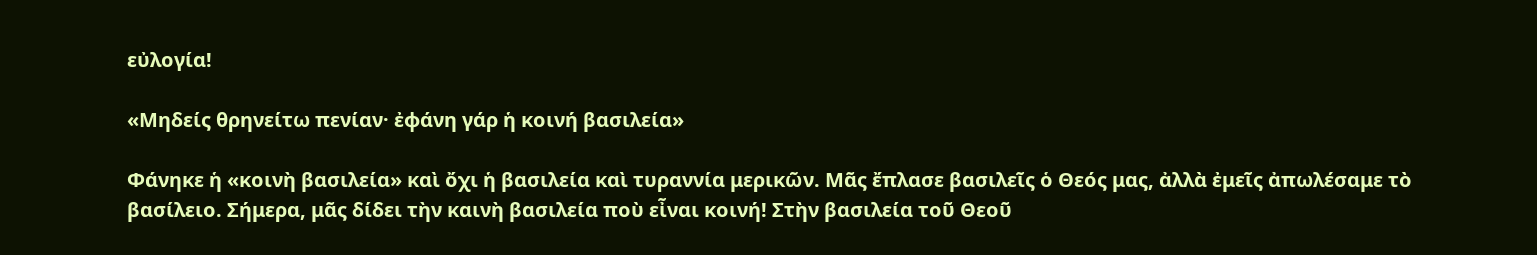εὐλογία!

«Μηδείς θρηνείτω πενίαν· ἐφάνη γάρ ἡ κοινή βασιλεία»

Φάνηκε ἡ «κοινὴ βασιλεία» καὶ ὄχι ἡ βασιλεία καὶ τυραννία μερικῶν. Μᾶς ἔπλασε βασιλεῖς ὁ Θεός μας, ἀλλὰ ἐμεῖς ἀπωλέσαμε τὸ βασίλειο. Σήμερα, μᾶς δίδει τὴν καινὴ βασιλεία ποὺ εἶναι κοινή! Στὴν βασιλεία τοῦ Θεοῦ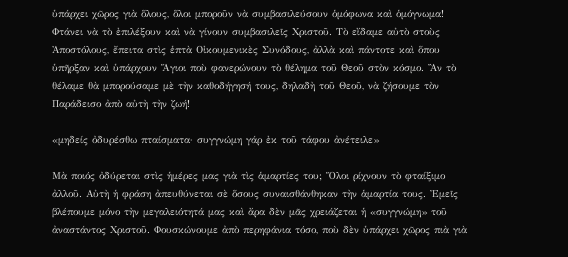ὑπάρχει χῶρος γιὰ ὅλους, ὅλοι μποροῦν νὰ συμβασιλεύσουν ὁμόφωνα καὶ ὁμόγνωμα! Φτάνει νὰ τὸ ἐπιλέξουν καὶ νὰ γίνουν συμβασιλεῖς Χριστοῦ. Τὸ εἴδαμε αὐτὸ στοὺς Ἀποστόλους, ἔπειτα στὶς ἑπτὰ Οἰκουμενικὲς Συνόδους, ἀλλὰ καὶ πάντοτε καὶ ὅπου ὑπῆρξαν καὶ ὑπάρχουν Ἅγιοι ποὺ φανερώνουν τὸ θέλημα τοῦ Θεοῦ στὸν κόσμο. Ἂν τὸ θέλαμε θὰ μπορούσαμε μὲ τὴν καθοδήγησή τους, δηλαδὴ τοῦ Θεοῦ, νὰ ζήσουμε τὸν Παράδεισο ἀπὸ αὐτὴ τὴν ζωή!

«μηδείς ὀδυρέσθω πταίσματα· συγγνώμη γάρ ἐκ τοῦ τάφου ἀνέτειλε»

Μὰ ποιός ὀδύρεται στὶς ἡμέρες μας γιὰ τὶς ἁμαρτίες του; Ὅλοι ρίχνουν τὸ φταίξιμο ἀλλοῦ. Αὐτὴ ἡ φράση ἀπευθύνεται σὲ ὅσους συναισθάνθηκαν τὴν ἁμαρτία τους. Ἐμεῖς βλέπουμε μόνο τὴν μεγαλειότητά μας καὶ ἄρα δὲν μᾶς χρειάζεται ἡ «συγγνώμη» τοῦ ἀναστάντος Χριστοῦ. Φουσκώνουμε ἀπὸ περηφάνια τόσο, ποὺ δὲν ὑπάρχει χῶρος πιὰ γιὰ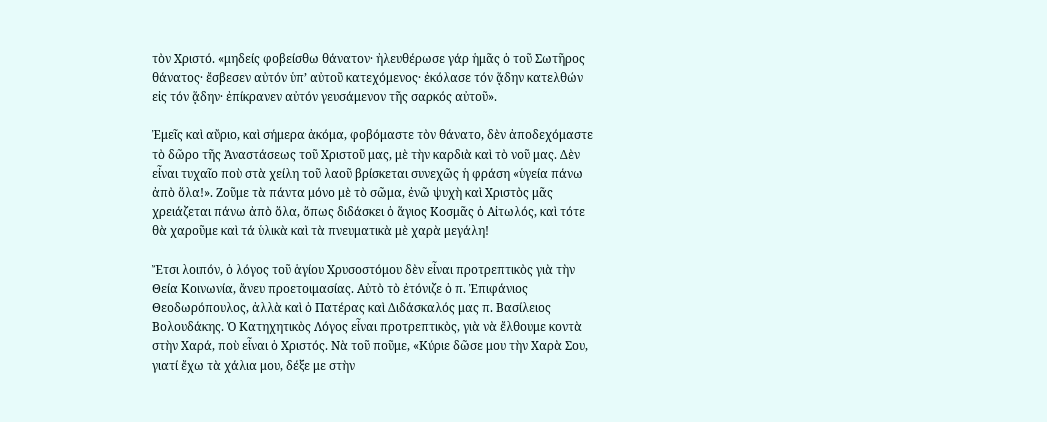τὸν Χριστό. «μηδείς φοβείσθω θάνατον· ἠλευθέρωσε γάρ ἡμᾶς ὁ τοῦ Σωτῆρος θάνατος· ἔσβεσεν αὐτόν ὑπ’ αὐτοῦ κατεχόμενος· ἐκόλασε τόν ᾅδην κατελθών εἰς τόν ᾅδην· ἐπίκρανεν αὐτόν γευσάμενον τῆς σαρκός αὐτοῦ».

Ἐμεῖς καὶ αὔριο, καὶ σήμερα ἀκόμα, φοβόμαστε τὸν θάνατο, δὲν ἀποδεχόμαστε τὸ δῶρο τῆς Ἀναστάσεως τοῦ Χριστοῦ μας, μὲ τὴν καρδιὰ καὶ τὸ νοῦ μας. Δὲν εἶναι τυχαῖο ποὺ στὰ χείλη τοῦ λαοῦ βρίσκεται συνεχῶς ἡ φράση «ὑγεία πάνω ἀπὸ ὅλα!». Ζοῦμε τὰ πάντα μόνο μὲ τὸ σῶμα, ἐνῶ ψυχὴ καὶ Χριστὸς μᾶς χρειάζεται πάνω ἀπὸ ὅλα, ὅπως διδάσκει ὁ ἅγιος Κοσμᾶς ὁ Αἰτωλός, καὶ τότε θὰ χαροῦμε καὶ τά ὑλικὰ καὶ τὰ πνευματικὰ μὲ χαρὰ μεγάλη!

Ἔτσι λοιπόν, ὁ λόγος τοῦ ἁγίου Χρυσοστόμου δὲν εἶναι προτρεπτικὸς γιὰ τὴν Θεία Κοινωνία, ἄνευ προετοιμασίας. Αὐτὸ τὸ ἐτόνιζε ὁ π. Ἐπιφάνιος Θεοδωρόπουλος, ἀλλὰ καὶ ὁ Πατέρας καὶ Διδάσκαλός μας π. Βασίλειος Βολουδάκης. Ὁ Κατηχητικὸς Λόγος εἶναι προτρεπτικὸς, γιὰ νὰ ἔλθουμε κοντὰ στὴν Χαρά, ποὺ εἶναι ὁ Χριστός. Νὰ τοῦ ποῦμε, «Κύριε δῶσε μου τὴν Χαρὰ Σου, γιατί ἔχω τὰ χάλια μου, δέξε με στὴν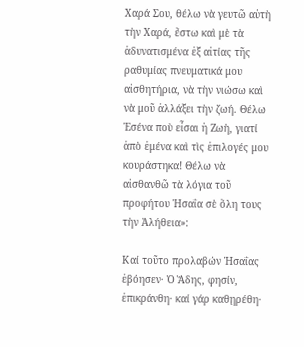Χαρά Σου, θέλω νὰ γευτῶ αὐτὴ τὴν Χαρά, ἔστω καὶ μὲ τὰ ἀδυνατισμένα ἐξ αἰτίας τῆς ραθυμίας πνευματικά μου αἰσθητήρια, νὰ τὴν νιώσω καὶ νὰ μοῦ ἀλλάξει τὴν ζωή. Θέλω Ἐσένα ποὺ εἶσαι ἡ Ζωὴ, γιατί ἀπὸ ἐμένα καὶ τὶς ἐπιλογές μου κουράστηκα! Θέλω νὰ αἰσθανθῶ τὰ λόγια τοῦ προφήτου Ἡσαΐα σὲ ὅλη τους τὴν Ἀλήθεια»:

Καί τοῦτο προλαβών Ἡσαΐας ἐβόησεν· Ὁ Ἅδης, φησίν, ἐπικράνθη· καί γάρ καθῃρέθη·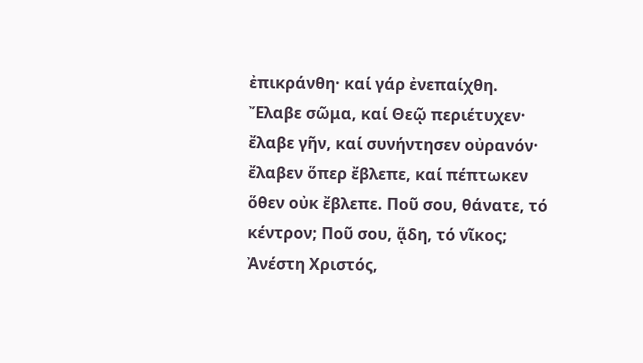ἐπικράνθη· καί γάρ ἐνεπαίχθη. Ἔλαβε σῶμα, καί Θεῷ περιέτυχεν· ἔλαβε γῆν, καί συνήντησεν οὐρανόν· ἔλαβεν ὅπερ ἔβλεπε, καί πέπτωκεν ὅθεν οὐκ ἔβλεπε. Ποῦ σου, θάνατε, τό κέντρον; Ποῦ σου, ᾅδη, τό νῖκος; Ἀνέστη Χριστός,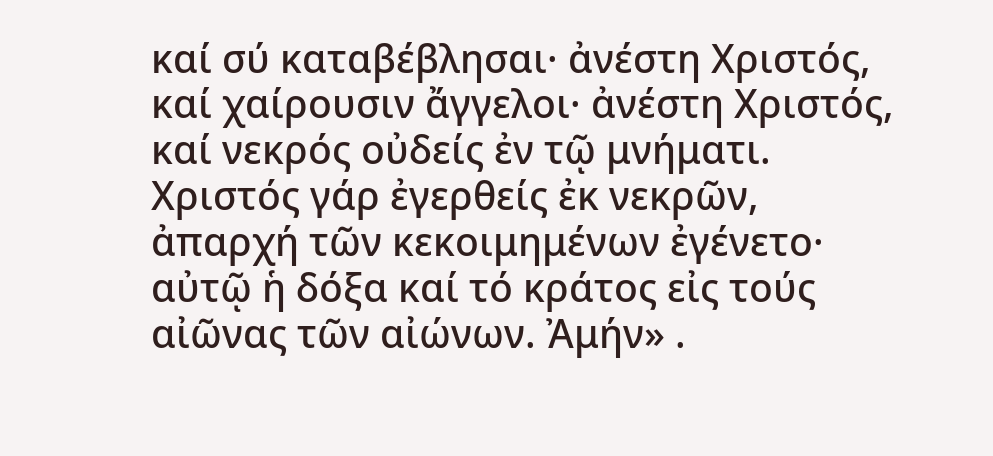καί σύ καταβέβλησαι· ἀνέστη Χριστός, καί χαίρουσιν ἄγγελοι· ἀνέστη Χριστός, καί νεκρός οὐδείς ἐν τῷ μνήματι. Χριστός γάρ ἐγερθείς ἐκ νεκρῶν, ἀπαρχή τῶν κεκοιμημένων ἐγένετο· αὐτῷ ἡ δόξα καί τό κράτος εἰς τούς αἰῶνας τῶν αἰώνων. Ἀμήν» .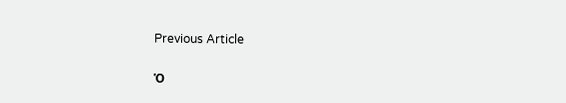Previous Article

Ὁ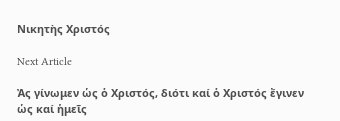Νικητὴς Χριστός

Next Article

Ἀς γίνωμεν ὡς ὁ Χριστός, διότι καί ὁ Χριστός ἔγινεν ὡς καί ἡμεῖς